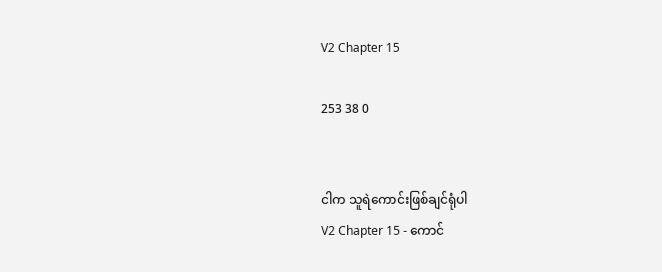V2 Chapter 15

253 38 0


ငါက သူရဲကောင်းဖြစ်ချင်ရုံပါ
V2 Chapter 15 - ကောင်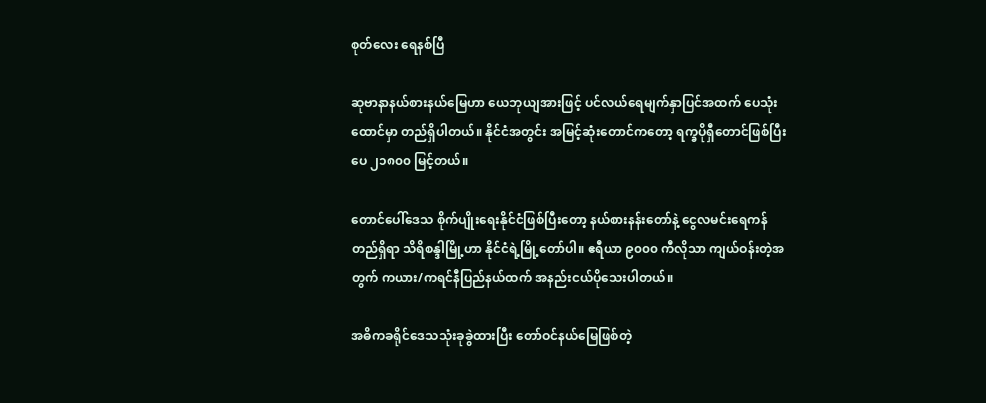စုတ်လေး ရေနစ်ပြီ

ဆုဗာနာနယ်စားနယ်မြေဟာ ယေဘုယျအားဖြင့် ပင်လယ်ရေမျက်နှာပြင်အထက် ပေသုံးထောင်မှာ တည်ရှိပါတယ်။ နိုင်ငံအတွင်း အမြင့်ဆုံးတောင်ကတော့ ရက္ခပိုရှီတောင်ဖြစ်ပြီး ပေ ၂၁၈၀၀ မြင့်တယ်။

တောင်ပေါ်ဒေသ စိုက်ပျိုးရေးနိုင်ငံဖြစ်ပြီးတော့ နယ်စားနန်းတော်နဲ့ ငွေလမင်းရေကန်တည်ရှိရာ သိရိစန္ဒါမြို့ဟာ နိုင်ငံရဲ့မြို့တော်ပါ။ ဧရီယာ ၉၀၀၀ ကီလိုသာ ကျယ်ဝန်းတဲ့အတွက် ကယား/ကရင်နီပြည်နယ်ထက် အနည်းငယ်ပိုသေးပါတယ်။

အဓိကခရိုင်ဒေသသုံးခုခွဲထားပြီး တော်ဝင်နယ်မြေဖြစ်တဲ့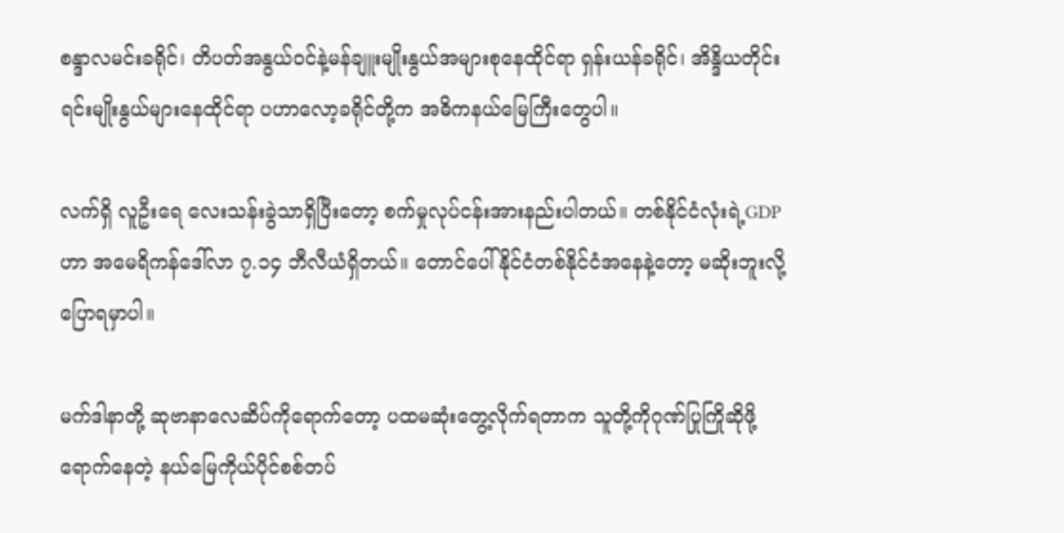စန္ဒာလမင်းခရိုင်၊ တိပတ်အနွယ်ဝင်နဲ့မန်ချူးမျိုးနွယ်အများစုနေထိုင်ရာ ရှန်းယန်ခရိုင်၊ အိန္ဒိယတိုင်းရင်းမျိုးနွယ်များနေထိုင်ရာ ပဟာလော့ခရိုင်တို့က အဓိကနယ်မြေကြီးတွေပါ။

လက်ရှိ လူဦးရေ လေးသန်းခွဲသာရှိပြီးတော့ စက်မှုလုပ်ငန်းအားနည်းပါတယ်။ တစ်နိုင်ငံလုံးရဲ့GDPဟာ အမေရိကန်ဒေါ်လာ ၇.၁၄ ဘီလီယံရှိတယ်။ တောင်ပေါ်နိုင်ငံတစ်နိုင်ငံအနေနဲ့တော့ မဆိုးဘူးလို့ပြောရမှာပါ။

မက်ဒါနာတို့ ဆုဗာနာလေဆိပ်ကိုရောက်တော့ ပထမဆုံးတွေ့လိုက်ရတာက သူတို့ကိုဂုဏ်ပြုကြိုဆိုဖို့ရောက်နေတဲ့ နယ်မြေကိုယ်ပိုင်စစ်တပ်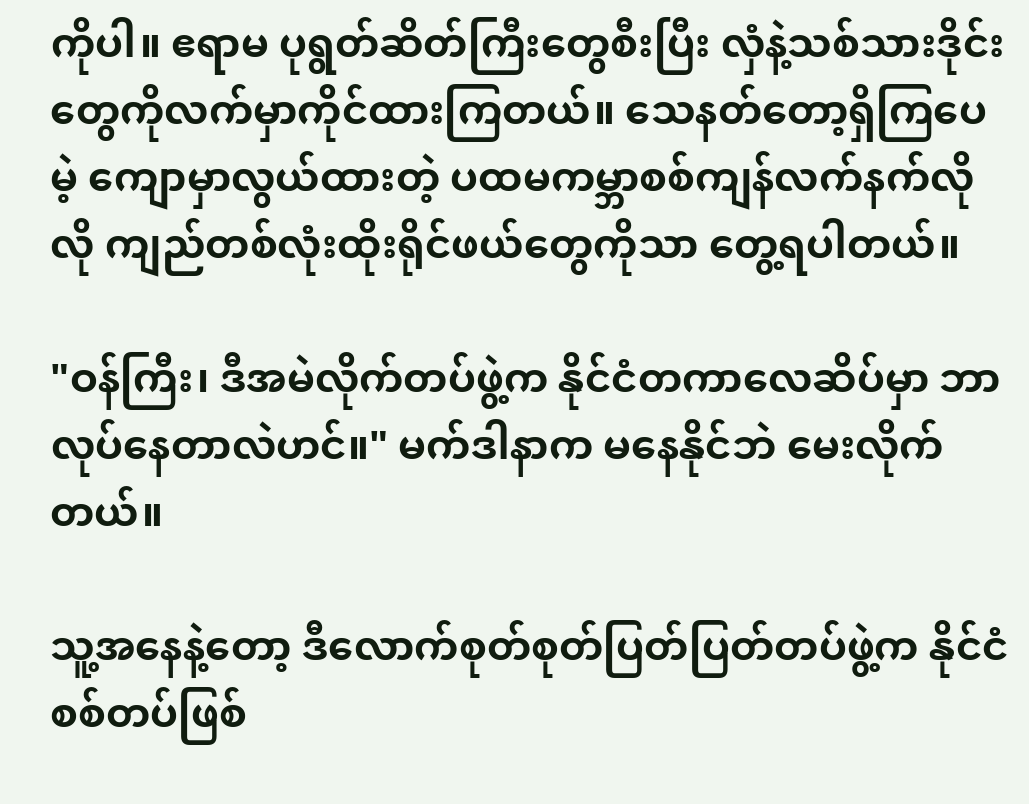ကိုပါ။ ဧရာမ ပုရွတ်ဆိတ်ကြီးတွေစီးပြီး လှံနဲ့သစ်သားဒိုင်းတွေကိုလက်မှာကိုင်ထားကြတယ်။ သေနတ်တော့ရှိကြပေမဲ့ ကျောမှာလွယ်ထားတဲ့ ပထမကမ္ဘာစစ်ကျန်လက်နက်လိုလို ကျည်တစ်လုံးထိုးရိုင်ဖယ်တွေကိုသာ တွေ့ရပါတယ်။

"ဝန်ကြီး၊ ဒီအမဲလိုက်တပ်ဖွဲ့က နိုင်ငံတကာလေဆိပ်မှာ ဘာလုပ်နေတာလဲဟင်။" မက်ဒါနာက မနေနိုင်ဘဲ မေးလိုက်တယ်။

သူ့အနေနဲ့တော့ ဒီလောက်စုတ်စုတ်ပြတ်ပြတ်တပ်ဖွဲ့က နိုင်ငံစစ်တပ်ဖြစ်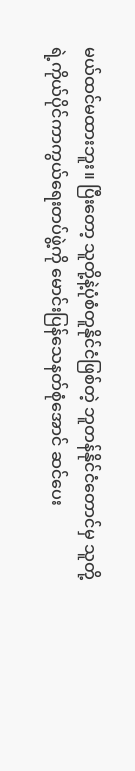မယ်ထင်မထားဘူး။ ပြီးတော့ သူတို့နဲ့ပုံစံတူနိုင်ငံဖြစ်တဲ့ ဘူတန်နိုင်ငံတောင်မှ သူတို့ရဲ့ကိုယ်ပိုင်ကာကွယ်ရေးတပ်ဖွဲ့ကို မောင်းပြန်သေနတ်စုံအောင် ဆင်ပေး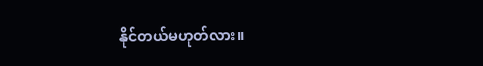နိုင်တယ်မဟုတ်လား။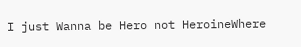I just Wanna be Hero not HeroineWhere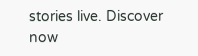stories live. Discover now